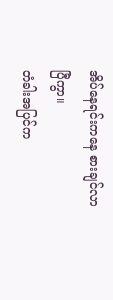အိပ်နေရင်းကနေ စားချင်လာပြီကွာ။
တံခါးအပြင်က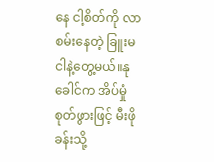နေ ငါ့စိတ်ကို လာစမ်းနေတဲ့ ခြူးမ ငါနဲ့တွေ့မယ်။နုခေါင်က အိပ်မှုံစုတ်ဖွားဖြင့် မီးဖိုခန်းသို့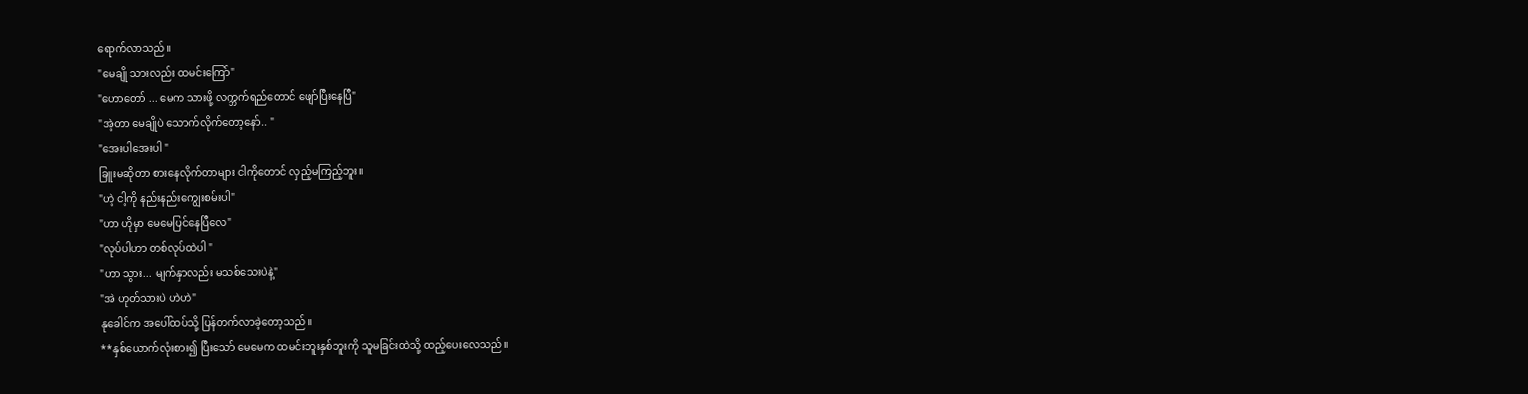ရောက်လာသည်။
"မေချို သားလည်း ထမင်းကြော်"
"ဟောတော် ... မေက သားဖို့ လက္ဘက်ရည်တောင် ဖျော်ပြီးနေပြီ"
"အဲ့တာ မေချိုပဲ သောက်လိုက်တော့နော်.. "
"အေးပါအေးပါ "
ခြူးမဆိုတာ စားနေလိုက်တာများ ငါကိုတောင် လှည့်မကြည့်ဘူး။
"ဟဲ့ ငါ့ကို နည်းနည်းကျွေးစမ်းပါ"
"ဟာ ဟိုမှာ မေမေပြင်နေပြီလေ"
"လုပ်ပါဟာ တစ်လုပ်ထဲပါ "
"ဟာ သွား... မျက်နှာလည်း မသစ်သေးပဲနဲ့"
"အဲ ဟုတ်သားပဲ ဟဲဟဲ"
နုခေါင်က အပေါ်ထပ်သို့ ပြန်တက်လာခဲ့တော့သည်။
**နှစ်ယောက်လုံးစား၍ ပြီးသော် မေမေက ထမင်းဘူးနှစ်ဘူးကို သူမခြင်းထဲသို့ ထည့်ပေးလေသည်။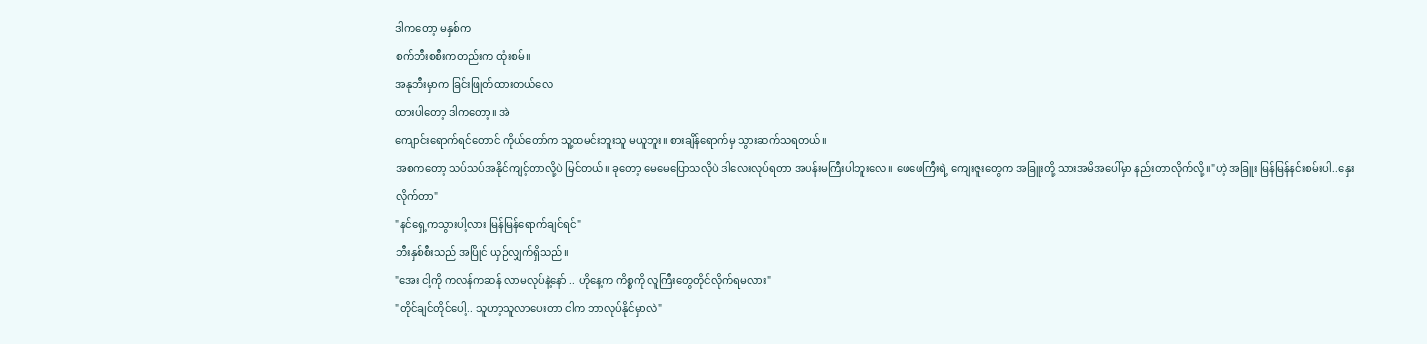ဒါကတော့ မနှစ်က
စက်ဘီးစစီးကတည်းက ထုံးစမ်။
အနုဘီးမှာက ခြင်းဖြုတ်ထားတယ်လေ
ထားပါတော့ ဒါကတော့။ အဲ
ကျောင်းရောက်ရင်တောင် ကိုယ်တော်က သူ့ထမင်းဘူးသူ မယူဘူး။ စားချိန်ရောက်မှ သွားဆက်သရတယ်။
အစကတော့ သပ်သပ်အနိုင်ကျင့်တာလို့ပဲ မြင်တယ်။ ခုတော့ မေမေပြောသလိုပဲ ဒါလေးလုပ်ရတာ အပန်းမကြီးပါဘူးလေ။ ဖေဖေကြီးရဲ့ ကျေးဇူးတွေက အခြူးတို့ သားအမိအပေါ်မှာ နည်းတာလိုက်လို့။"ဟဲ့ အခြူး မြန်မြန်နင်းစမ်းပါ..နှေးလိုက်တာ"
"နင်ရှေ့ကသွားပါ့လား မြန်မြန်ရောက်ချင်ရင်"
ဘီးနှစ်စီးသည် အပြိုင် ယှဉ်လျှက်ရှိသည်။
"အေး ငါ့ကို ကလန်ကဆန် လာမလုပ်နဲ့နော် .. ဟိုနေ့က ကိစ္စကို လူကြီးတွေတိုင်လိုက်ရမလား"
"တိုင်ချင်တိုင်ပေါ့.. သူဟာ့သူလာပေးတာ ငါက ဘာလုပ်နိုင်မှာလဲ"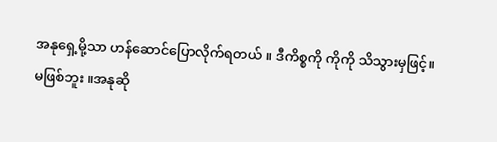အနုရှေ့မို့သာ ဟန်ဆောင်ပြောလိုက်ရတယ် ။ ဒီကိစ္စကို ကိုကို သိသွားမှဖြင့်။
မဖြစ်ဘူး ။အနုဆို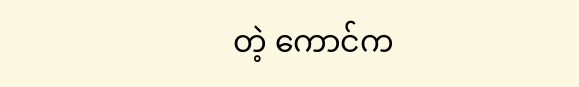တဲ့ ကောင်က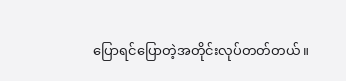ပြောရင်ပြောတဲ့အတိုင်းလုပ်တတ်တယ်။